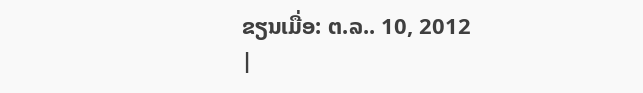ຂຽນເມື່ອ: ຕ.ລ.. 10, 2012
|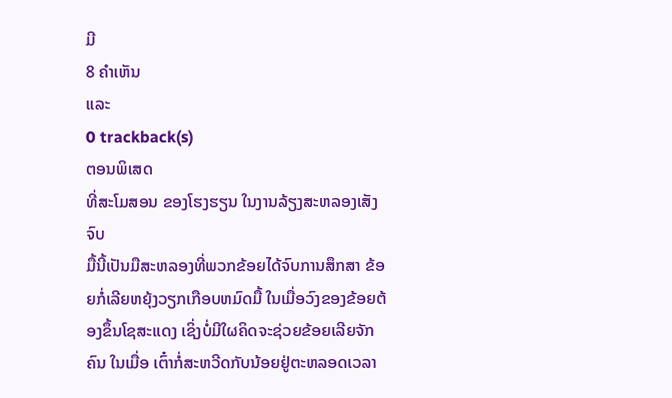ມີ
8 ຄຳເຫັນ
ແລະ
0 trackback(s)
ຕອນພິເສດ
ທີ່ສະໂມສອນ ຂອງໂຮງຮຽນ ໃນງານລ້ຽງສະຫລອງເສັງຈົບ
ມື້ນີ້ເປັນມືສະຫລອງທີ່ພວກຂ້ອຍໄດ້ຈົບການສຶກສາ ຂ້ອຍກໍ່ເລີຍຫຍຸ້ງວຽກເກືອບຫມົດມື້ ໃນເມື່ອວົງຂອງຂ້ອຍຕ້ອງຂຶ້ນໂຊສະແດງ ເຊິ່ງບໍ່ມີໃຜຄິດຈະຊ່ວຍຂ້ອຍເລີຍຈັກຄົນ ໃນເມື່ອ ເຕົ໋າກໍ່ສະຫວີດກັບນ້ອຍຢູ່ຕະຫລອດເວລາ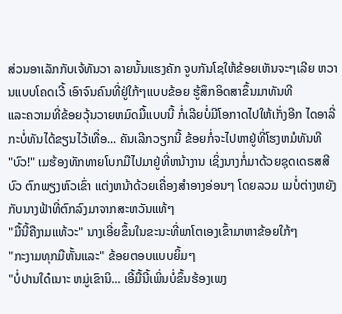ສ່ວນອາເລັກກັບເຈ້ທັນວາ ລາຍນັ້ນແຮງຄັກ ຈູບກັນໂຊໃຫ້ຂ້ອຍເຫັນຈະໆເລີຍ ຫວານແບບໂຄດເວີ້ ເອົາຈົນຄົນທີ່ຢູ່ໃກ້ໆແບບຂ້ອຍ ຮູ້ສຶກອິດສາຂຶ້ນມາທັນທີ
ແລະຄວາມທີ່ຂ້ອຍວຸ້ນວາຍຫມົດມື້ແບບນີ້ ກໍ່ເລີຍບໍ່ມີໂອກາດໄປໃຫ້ເກັ່ງອີກ ໄດອາລີ່ກະບໍ່ທັນໄດ້ຂຽນໄວ້ເທື່ອ... ຄັນເລີກວຽກນີ້ ຂ້ອຍກໍ່ຈະໄປຫາຢູ່ທີ່ໂຮງຫມໍທັນທີ
"ບົວ!" ເມຮ້ອງທັກທາຍໂບກມືໄປມາຢູ່ທີ່ຫນ້າງານ ເຊິ່ງນາງກໍ່ມາດ້ວຍຊຸດເດຣສສີບົວ ຕົກພຽງຫົວເຂົ່າ ແຕ່ງຫນ້າດ້ວຍເຄື່ອງສຳອາງອ່ອນໆ ໂດຍລວມ ເມບໍ່ຕ່າງຫຍັງກັບນາງຟ້າທີ່ຕົກລົງມາຈາກສະຫວັນແທ້ໆ
"ມື້ນີ້ຄືງາມແທ້ວະ" ນາງເອີ່ຍຂຶ້ນໃນຂະນະທີ່ພາໂຕເອງເຂົ້າມາຫາຂ້ອຍໃກ້ໆ
"ກະງາມທຸກມືຫັ້ນແລະ" ຂ້ອຍຕອບແບບຍິ້ມໆ
"ບໍ່ປານໃດ໋ເນາະ ຫມູ່ເຂົານິ... ເອີ້ມື້ນີ້ເພິ່ນບໍ່ຂຶ້ນຮ້ອງເພງ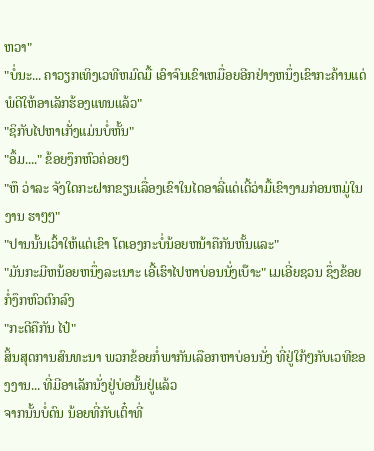ຫວາ"
"ບໍ່ນະ... ຄາວຽກເທິງເວທີຫມົດມື້ ເອົາຈົນເຂົາເຫມື່ອຍອີກຢ່າງຫນຶ່ງເຂົາກະຄ້ານແດ່ ພໍດີໃຫ້ອາເລັກຮ້ອງແທນແລ້ວ"
"ຊິກັບໄປຫາເກັ່ງແມ່ນບໍ່ຫັ້ນ"
"ອຶ້ມ...." ຂ້ອຍງຶກຫົວຄ່ອຍໆ
"ຫຶ ວ່າລະ ຈັງໃດກະຝາກຂຽນເລື່ອງເຂົາໃນໄດອາລີ່ແດ່ເດີ້ວ່າມື້ເຂົາງາມກ່ອນຫມູ່ໃນງານ ຮາໆໆ"
"ປານນັ້ນເວົ້າໃຫ້ແຕ່ເຂົາ ໂຕເອງກະບໍ່ນ້ອຍຫນ້າຄືກັນຫັ້ນແລະ"
"ມັນກະມີຫນ້ອຍຫນຶ່ງລະເນາະ ເອີ້ເຮົາໄປຫາບ່ອນນັ່ງເບ໊າະ" ເມເອີ່ຍຊວນ ຊຶ່ງຂ້ອຍກໍ່ງຶກຫົວຕົກລົງ
"ກະດີຄືກັນ ໄປ໋"
ສິ້ນສຸດການສົນທະນາ ພວກຂ້ອຍກໍ່ພາກັນເລືອກຫາບ່ອນນັ່ງ ທີ່ຢູ່ໃກ້ໆກັບເວທີຂອງງານ... ທີ່ມີອາເລັກນັ່ງຢູ່ບ່ອນັ້ນຢູ່ແລ້ວ
ຈາກນັ້ນບໍ່ດົນ ນ້ອຍທີ່ກັບເຕົ໋າທີ່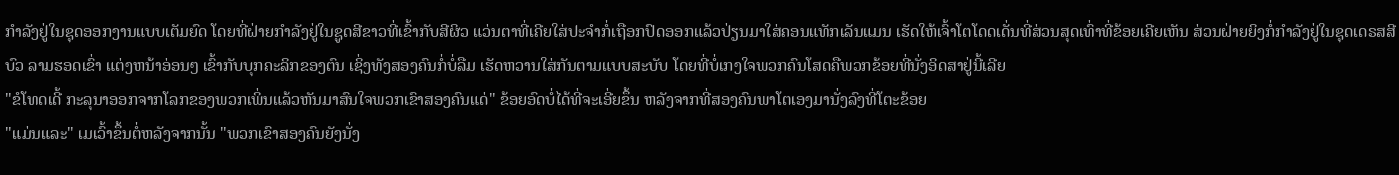ກຳລັງຢູ່ໃນຊຸດອອກງານແບບເຕັມຍົດ ໂດຍທີ່ຝ່າຍກຳລັງຢູ່ໃນຊູດສີຂາວທີ່ເຂົ້າກັບສີຜິວ ແວ່ນຕາທີ່ເຄີຍໃສ່ປະຈຳກໍ່ເຖືອກປົດອອກແລ້ວປ່ຽນມາໃສ່ຄອນແທັກເລັນແມນ ເຮັດໃຫ້ເຈົ້າໂຕໂດດເດັ່ນທີ່ສ່ວນສຸດເທົ່າທີ່ຂ້ອຍເຄີຍເຫັນ ສ່ວນຝ່າຍຍິງກໍ່ກຳລັງຢູ່ໃນຊຸດເດຣສສີບົວ ລາມຮອດເຂົ່າ ແຕ່ງຫນ້າອ່ອນໆ ເຂົ້າກັບບຸກຄະລິກຂອງຕົນ ເຊິ່ງທັງສອງຄົນກໍ່ບໍ່ລືມ ເຮັດຫວານໃສ່ກັນຕາມແບບສະບັບ ໂດຍທີ່ບໍ່ເກງໃຈພວກຄົນໂສດຄືພວກຂ້ອຍທີ່ນັ່ງອິດສາຢູ່ນີ້ເລີຍ
"ຂໍໂທດເດີ້ ກະລຸນາອອກຈາກໂລກຂອງພວກເພິ່ນແລ້ວຫັນມາສົນໃຈພວກເຂົາສອງຄົນແດ່" ຂ້ອຍອົດບໍ່ໄດ້ທີ່ຈະເອີ່ຍຂຶ້ນ ຫລັງຈາກທີ່ສອງຄົນພາໂຕເອງມານັ່ງລົງທີ່ໂຕະຂ້ອຍ
"ແມ່ນແລະ" ເມເວົ້າຂຶ້ນຕໍ່ຫລັງຈາກນັ້ນ "ພວກເຂົາສອງຄົນຍັງນັ່ງ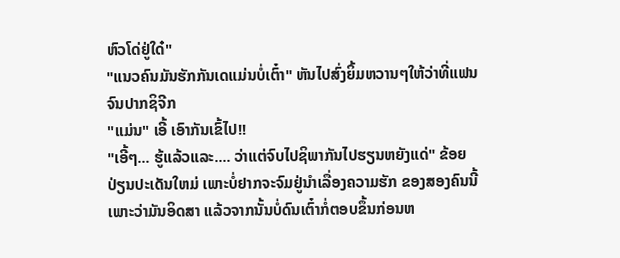ຫົວໂດ່ຢູ່ໃດ໋"
"ແນວຄົນມັນຮັກກັນເດແມ່ນບໍ່ເຕົ໋າ" ຫັນໄປສົ່ງຍິ້ມຫວານໆໃຫ້ວ່າທີ່ແຟນຈົນປາກຊິຈີກ
"ແມ່ນ" ເອີ້ ເອົາກັນເຂົ້ໄປ!!
"ເອີ້ໆ... ຮູ້ແລ້ວແລະ.... ວ່າແຕ່ຈົບໄປຊິພາກັນໄປຮຽນຫຍັງແດ່" ຂ້ອຍປ່ຽນປະເດັນໃຫມ່ ເພາະບໍ່ຢາກຈະຈົມຢູ່ນຳເລື່ອງຄວາມຮັກ ຂອງສອງຄົນນີ້ ເພາະວ່າມັນອິດສາ ແລ້ວຈາກນັ້ນບໍ່ດົນເຕົ໋າກໍ່ຕອບຂຶ້ນກ່ອນຫ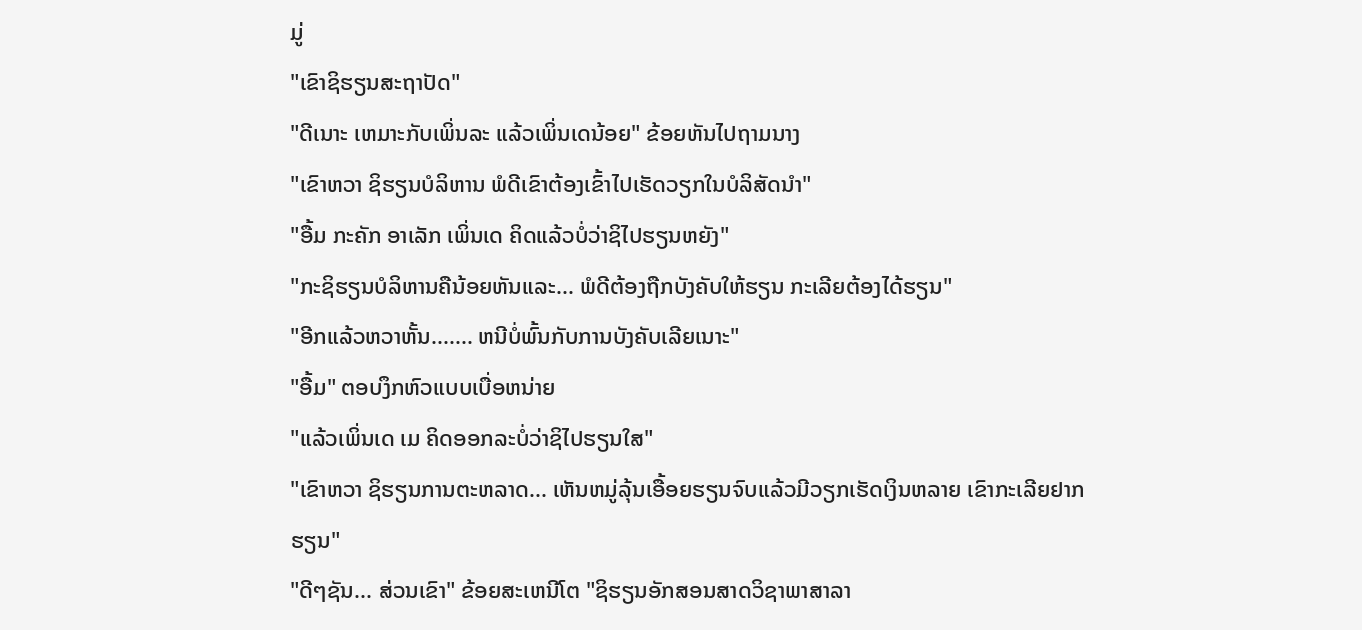ມູ່
"ເຂົາຊິຮຽນສະຖາປັດ"
"ດີເນາະ ເຫມາະກັບເພິ່ນລະ ແລ້ວເພິ່ນເດນ້ອຍ" ຂ້ອຍຫັນໄປຖາມນາງ
"ເຂົາຫວາ ຊິຮຽນບໍລິຫານ ພໍດີເຂົາຕ້ອງເຂົ້າໄປເຮັດວຽກໃນບໍລິສັດນຳ"
"ອື້ມ ກະຄັກ ອາເລັກ ເພິ່ນເດ ຄິດແລ້ວບໍ່ວ່າຊິໄປຮຽນຫຍັງ"
"ກະຊິຮຽນບໍລິຫານຄືນ້ອຍຫັນແລະ... ພໍດີຕ້ອງຖືກບັງຄັບໃຫ້ຮຽນ ກະເລີຍຕ້ອງໄດ້ຮຽນ"
"ອີກແລ້ວຫວາຫັ້ນ....... ຫນີບໍ່ພົ້ນກັບການບັງຄັບເລີຍເນາະ"
"ອື້ມ" ຕອບງຶກຫົວແບບເບື່ອຫນ່າຍ
"ແລ້ວເພິ່ນເດ ເມ ຄິດອອກລະບໍ່ວ່າຊິໄປຮຽນໃສ"
"ເຂົາຫວາ ຊິຮຽນການຕະຫລາດ... ເຫັນຫມູ່ລຸ້ນເອື້ອຍຮຽນຈົບແລ້ວມີວຽກເຮັດເງິນຫລາຍ ເຂົາກະເລີຍຢາກຮຽນ"
"ດີໆຊັນ... ສ່ວນເຂົາ" ຂ້ອຍສະເຫນີໂຕ "ຊິຮຽນອັກສອນສາດວິຊາພາສາລາ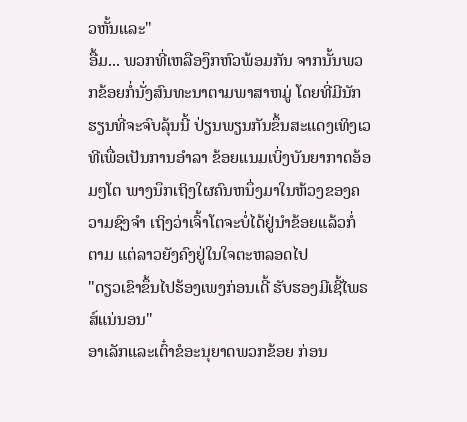ວຫັ້ນແລະ"
ອື້ມ... ພວກທີ່ເຫລືອງຶກຫົວພ້ອມກັນ ຈາກນັ້ນພວກຂ້ອຍກໍ່ນັ່ງສົນທະນາຕາມພາສາຫມູ່ ໂດຍທີ່ມີນັກຮຽນທີ່ຈະຈົບລຸ້ນນີ້ ປ່ຽນພຽນກັນຂຶ້ນສະແດງເທິງເວທີເພື່ອເປັນການອຳລາ ຂ້ອຍແນມເບິ່ງບັນຍາກາດອ້ອມໆໂຕ ພາງນຶກເຖິງໃຜຄົນຫນຶ່ງມາໃນຫ້ວງຂອງຄວາມຊົງຈຳ ເຖິງວ່າເຈົ້າໂຕຈະບໍ່ໄດ້ຢູ່ນຳຂ້ອຍແລ້ວກໍ່ຕາມ ແຕ່ລາວຍັງຄົງຢູ່ໃນໃຈຕະຫລອດໄປ
"ດຽວເຂົາຂຶ້ນໄປຮ້ອງເພງກ່ອນເດີ້ ຮັບຮອງມີເຊີ້ໄພຣສ໌ແນ່ນອນ"
ອາເລັກແລະເຕົ໋າຂໍອະນຸຍາດພວກຂ້ອຍ ກ່ອນ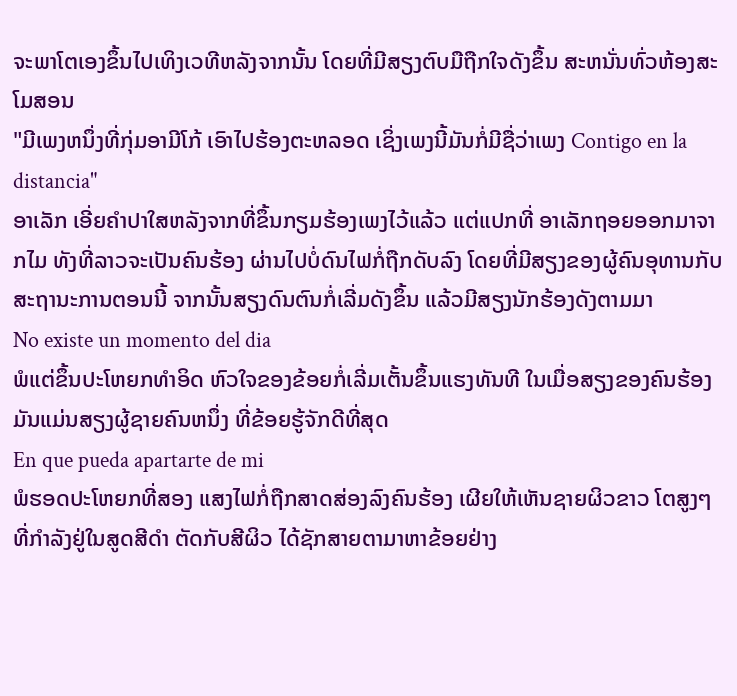ຈະພາໂຕເອງຂຶ້ນໄປເທິງເວທີຫລັງຈາກນັ້ນ ໂດຍທີ່ມີສຽງຕົບມືຖືກໃຈດັງຂຶ້ນ ສະຫນັ່ນທົ່ວຫ້ອງສະໂມສອນ
"ມີເພງຫນຶ່ງທີ່ກຸ່ມອາມີໂກ້ ເອົາໄປຮ້ອງຕະຫລອດ ເຊິ່ງເພງນີ້ມັນກໍ່ມີຊື່ວ່າເພງ Contigo en la distancia"
ອາເລັກ ເອີ່ຍຄຳປາໃສຫລັງຈາກທີ່ຂຶ້ນກຽມຮ້ອງເພງໄວ້ແລ້ວ ແຕ່ແປກທີ່ ອາເລັກຖອຍອອກມາຈາກໄມ ທັງທີ່ລາວຈະເປັນຄົນຮ້ອງ ຜ່ານໄປບໍ່ດົນໄຟກໍ່ຖືກດັບລົງ ໂດຍທີ່ມີສຽງຂອງຜູ້ຄົນອຸທານກັບສະຖານະການຕອນນີ້ ຈາກນັ້ນສຽງດົນຕົນກໍ່ເລີ່ມດັງຂຶ້ນ ແລ້ວມີສຽງນັກຮ້ອງດັງຕາມມາ
No existe un momento del dia
ພໍແຕ່ຂຶ້ນປະໂຫຍກທຳອິດ ຫົວໃຈຂອງຂ້ອຍກໍ່ເລີ່ມເຕັ້ນຂຶ້ນແຮງທັນທີ ໃນເມື່ອສຽງຂອງຄົນຮ້ອງ ມັນແມ່ນສຽງຜູ້ຊາຍຄົນຫນຶ່ງ ທີ່ຂ້ອຍຮູ້ຈັກດີທີ່ສຸດ
En que pueda apartarte de mi
ພໍຮອດປະໂຫຍກທີ່ສອງ ແສງໄຟກໍ່ຖືກສາດສ່ອງລົງຄົນຮ້ອງ ເຜີຍໃຫ້ເຫັນຊາຍຜິວຂາວ ໂຕສູງໆ ທີ່ກຳລັງຢູ່ໃນສູດສີດຳ ຕັດກັບສີຜິວ ໄດ້ຊັກສາຍຕາມາຫາຂ້ອຍຢ່າງ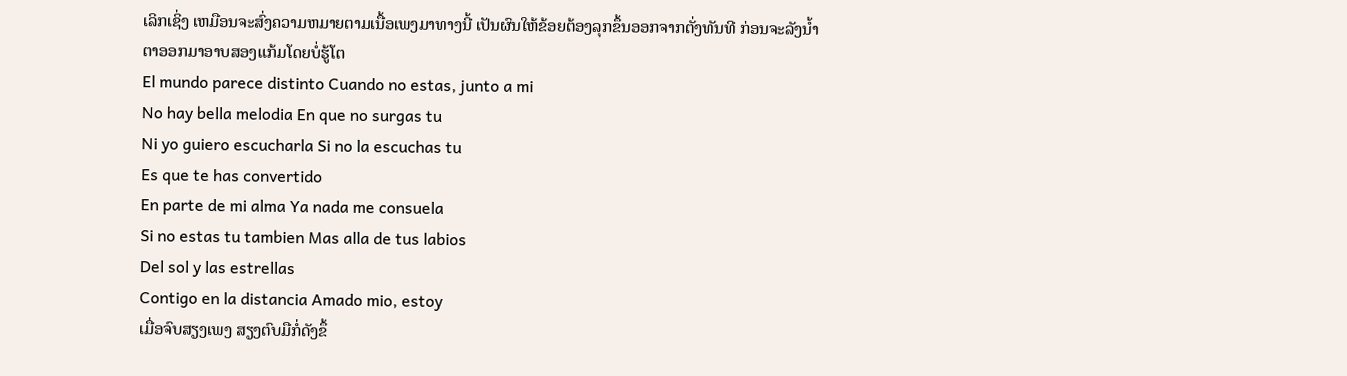ເລິກເຊິ່ງ ເຫມືອນຈະສົ່ງຄວາມຫມາຍຕາມເນື້ອເພງມາທາງນີ້ ເປັນຜົນໃຫ້ຂ້ອຍຕ້ອງລຸກຂຶ້ນອອກຈາກຕັ່ງທັນທີ ກ່ອນຈະລັງນ້ຳຕາອອກມາອາບສອງແກ້ມໂດຍບໍ່ຮູ້ໂຕ
El mundo parece distinto Cuando no estas, junto a mi
No hay bella melodia En que no surgas tu
Ni yo guiero escucharla Si no la escuchas tu
Es que te has convertido
En parte de mi alma Ya nada me consuela
Si no estas tu tambien Mas alla de tus labios
Del sol y las estrellas
Contigo en la distancia Amado mio, estoy
ເມື່ອຈົບສຽງເພງ ສຽງຕົບມືກໍ່ດັງຂຶ້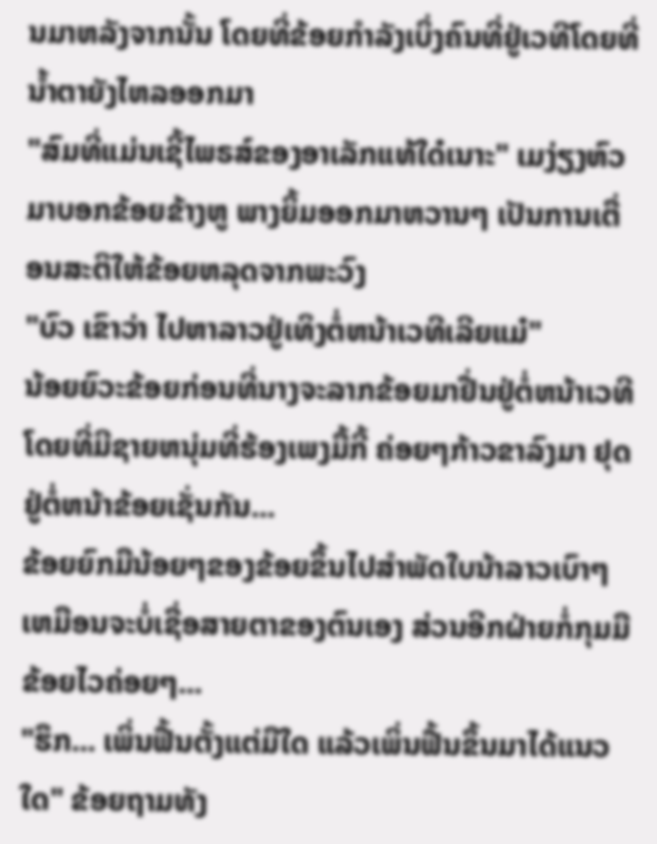ນມາຫລັງຈາກນັ້ນ ໂດຍທີ່ຂ້ອຍກຳລັງເບິ່ງຄົນທີ່ຢູ່ເວທີໂດຍທີ່ນ້ຳຕາຍັງໄຫລອອກມາ
"ສົມທີ່ແມ່ນເຊີ້ໄພຣສ໌ຂອງອາເລັກແທ້ໃດ໋ເນາະ" ເມງ່ຽງຫົວມາບອກຂ້ອຍຂ້າງຫູ ພາງຍິ້ມອອກມາຫວານໆ ເປັນການເຕື່ອນສະຕິໃຫ້ຂ້ອຍຫລຸດຈາກພະວົງ
"ບົວ ເຂົາວ່າ ໄປຫາລາວຢູ່ເທິງຕໍ່ຫນ້າເວທີເລີຍແມ໋"
ນ້ອຍຍົວະຂ້ອຍກ່ອນທີ່ນາງຈະລາກຂ້ອຍມາຢື່ນຢູ່ຕໍ່ຫນ້າເວທີ ໂດຍທີ່ມີຊາຍຫນຸ່ມທີ່ຮ້ອງເພງມື້ກີ້ ຄ່ອຍໆກ້າວຂາລົງມາ ຢຸດຢູ່ຕໍ່ຫນ້າຂ້ອຍເຊັ່ນກັນ...
ຂ້ອຍຍົກມືນ້ອຍໆຂອງຂ້ອຍຂຶ້ນໄປສຳພັດໃບນ້າລາວເບົາໆ ເຫມືອນຈະບໍ່ເຊື່ອສາຍຕາຂອງຕົນເອງ ສ່ວນອີກຝ່າຍກໍ່ກຸມມືຂ້ອຍໄວຄ່ອຍໆ...
"ຮຶກ... ເພິ່ນຟື້ນຕັ້ງແຕ່ມືໃດ ແລ້ວເພິ່ນຟື້ນຂຶ້ນມາໄດ້ແນວໃດ" ຂ້ອຍຖາມທັງ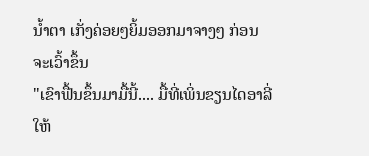ນ້ຳຕາ ເກັ່ງຄ່ອຍໆຍິ້ມອອກມາຈາງໆ ກ່ອນຈະເວົ້າຂຶ້ນ
"ເຂົາຟື້ນຂຶ້ນມາມື້ນີ້.... ມື້ທີ່ເພິ່ນຂຽນໄດອາລີ່ໃຫ້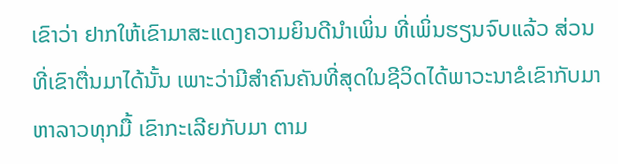ເຂົາວ່າ ຢາກໃຫ້ເຂົາມາສະແດງຄວາມຍິນດີນຳເພິ່ນ ທີ່ເພິ່ນຮຽນຈົບແລ້ວ ສ່ວນທີ່ເຂົາຕື່ນມາໄດ້ນັ້ນ ເພາະວ່າມີສຳຄົນຄັນທີ່ສຸດໃນຊີວິດໄດ້ພາວະນາຂໍເຂົາກັບມາຫາລາວທຸກມື້ ເຂົາກະເລີຍກັບມາ ຕາມ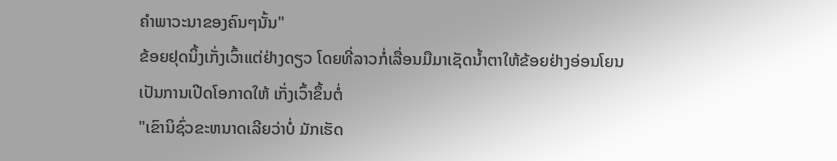ຄຳພາວະນາຂອງຄົນໆນັ້ນ"
ຂ້ອຍຢຸດນິ້ງເກັ່ງເວົ້າແຕ່ຢ່າງດຽວ ໂດຍທີ່ລາວກໍ່ເລື່ອນມືມາເຊັດນ້ຳຕາໃຫ້ຂ້ອຍຢ່າງອ່ອນໂຍນ ເປັນການເປີດໂອກາດໃຫ້ ເກັ່ງເວົ້າຂຶ້ນຕໍ່
"ເຂົານິຊົ່ວຂະຫນາດເລີຍວ່າບໍ່ ມັກເຮັດ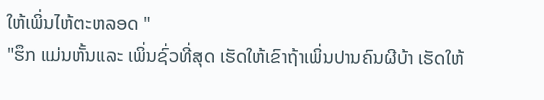ໃຫ້ເພິ່ນໄຫ້ຕະຫລອດ "
"ຮຶກ ແມ່ນຫັ້ນແລະ ເພິ່ນຊົ່ວທີ່ສຸດ ເຮັດໃຫ້ເຂົາຖ້າເພິ່ນປານຄົນຜີບ້າ ເຮັດໃຫ້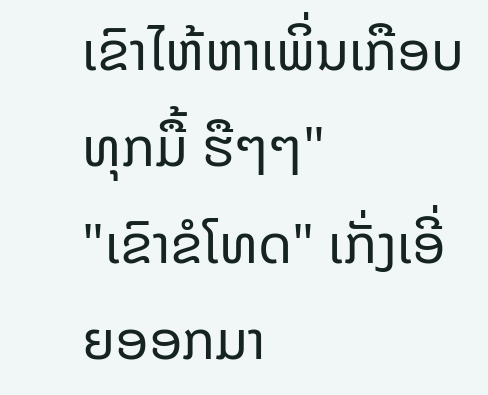ເຂົາໄຫ້ຫາເພິ່ນເກືອບທຸກມື້ ຮືໆໆ"
"ເຂົາຂໍໂທດ" ເກັ່ງເອີ່ຍອອກມາ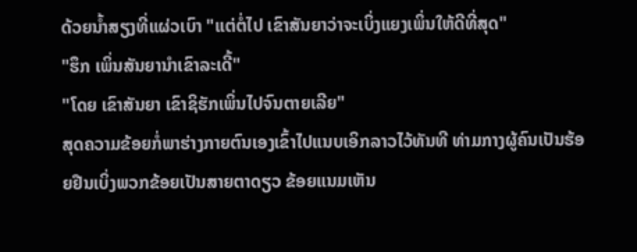ດ້ວຍນ້ຳສຽງທີ່ແຜ່ວເບົາ "ແຕ່ຕໍ່ໄປ ເຂົາສັນຍາວ່າຈະເບິ່ງແຍງເພິ່ນໃຫ້ດີທີ່ສຸດ"
"ຮຶກ ເພິ່ນສັນຍານຳເຂົາລະເດີ້"
"ໂດຍ ເຂົາສັນຍາ ເຂົາຊິຮັກເພິ່ນໄປຈົນຕາຍເລີຍ"
ສຸດຄວາມຂ້ອຍກໍ່ພາຮ່າງກາຍຕົນເອງເຂົ້າໄປແນບເອິກລາວໄວ້ທັນທີ ທ່າມກາງຜູ້ຄົນເປັນຮ້ອຍຢືນເບິ່ງພວກຂ້ອຍເປັນສາຍຕາດຽວ ຂ້ອຍແນມເຫັນ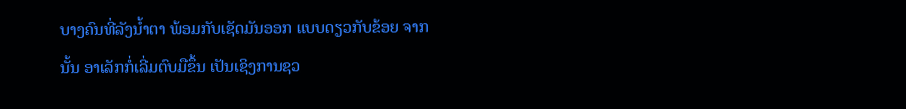ບາງຄົນທີ່ລັງນ້ຳຕາ ພ້ອມກັບເຊັດມັນອອກ ແບບດຽວກັບຂ້ອຍ ຈາກນັ້ນ ອາເລັກກໍ່ເລີ່ມຕົບມືຂຶ້ນ ເປັນເຊິງການຊວ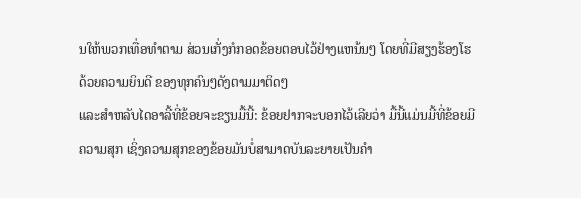ນໃຫ້ພວກເທື່ອທຳຕາມ ສ່ວນເກັ່ງກໍກອດຂ້ອຍຕອບໄວ້ຢ່າງແຫນ້ນໆ ໂດຍທີ່ມີສຽງຮ້ອງໂຮດ້ວຍຄວາມຍິນດີ ຂອງທຸກຄົນໆດັງຕາມມາຕິດໆ
ແລະສຳຫລັບໄດອາລີ້ທີ່ຂ້ອຍຈະຂຽນມື້ນີ້: ຂ້ອຍຢາກຈະບອກໄວ້ເລີຍວ່າ ມື້ນີ້ແມ່ນມີ້ທີ່ຂ້ອຍມີຄວາມສຸກ ເຊິ່ງຄວາມສຸກຂອງຂ້ອຍມັນບໍ່ສາມາດບັນລະຍາຍເປັນຄຳ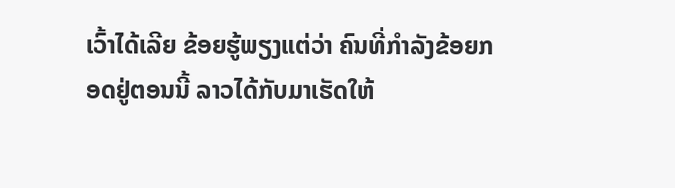ເວົ້າໄດ້ເລີຍ ຂ້ອຍຮູ້ພຽງແຕ່ວ່າ ຄົນທີ່ກຳລັງຂ້ອຍກອດຢູ່ຕອນນີ້ ລາວໄດ້ກັບມາເຮັດໃຫ້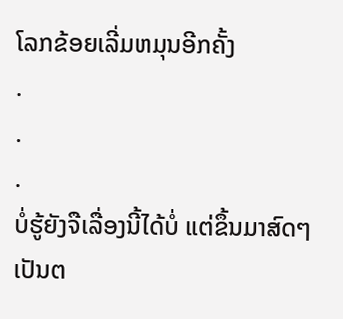ໂລກຂ້ອຍເລີ່ມຫມຸນອີກຄັ້ງ
.
.
.
ບໍ່ຮູ້ຍັງຈືເລື່ອງນີ້ໄດ້ບໍ່ ແຕ່ຂຶ້ນມາສົດໆ ເປັນຕ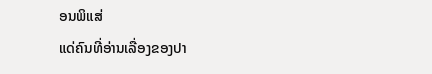ອນພິແສ່
ແດ່ຄົນທີ່ອ່ານເລື່ອງຂອງປາ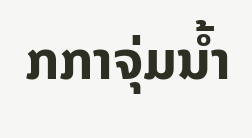ກກາຈຸ່ມນ້ຳ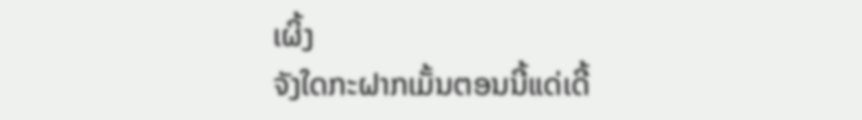ເຜິ້ງ
ຈັງໃດກະຝາກເມັ້ນຕອນນີ້ແດ່ເດີ້